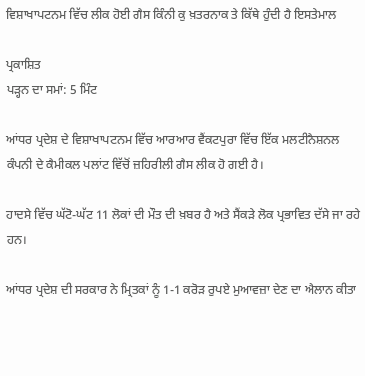ਵਿਸ਼ਾਖਾਪਟਨਮ ਵਿੱਚ ਲੀਕ ਹੋਈ ਗੈਸ ਕਿੰਨੀ ਕੁ ਖ਼ਤਰਨਾਕ ਤੇ ਕਿੱਥੇ ਹੁੰਦੀ ਹੈ ਇਸਤੇਮਾਲ

ਪ੍ਰਕਾਸ਼ਿਤ
ਪੜ੍ਹਨ ਦਾ ਸਮਾਂ: 5 ਮਿੰਟ

ਆਂਧਰ ਪ੍ਰਦੇਸ਼ ਦੇ ਵਿਸ਼ਾਖਾਪਟਨਮ ਵਿੱਚ ਆਰਆਰ ਵੈਂਕਟਪੁਰਾ ਵਿੱਚ ਇੱਕ ਮਲਟੀਨੈਸ਼ਨਲ ਕੰਪਨੀ ਦੇ ਕੈਮੀਕਲ ਪਲਾਂਟ ਵਿੱਚੋਂ ਜ਼ਹਿਰੀਲੀ ਗੈਸ ਲੀਕ ਹੋ ਗਈ ਹੈ।

ਹਾਦਸੇ ਵਿੱਚ ਘੱਟੋ-ਘੱਟ 11 ਲੋਕਾਂ ਦੀ ਮੌਤ ਦੀ ਖ਼ਬਰ ਹੈ ਅਤੇ ਸੈਂਕੜੇ ਲੋਕ ਪ੍ਰਭਾਵਿਤ ਦੱਸੇ ਜਾ ਰਹੇ ਹਨ।

ਆਂਧਰ ਪ੍ਰਦੇਸ਼ ਦੀ ਸਰਕਾਰ ਨੇ ਮ੍ਰਿਤਕਾਂ ਨੂੰ 1-1 ਕਰੋੜ ਰੁਪਏ ਮੁਆਵਜ਼ਾ ਦੇਣ ਦਾ ਐਲਾਨ ਕੀਤਾ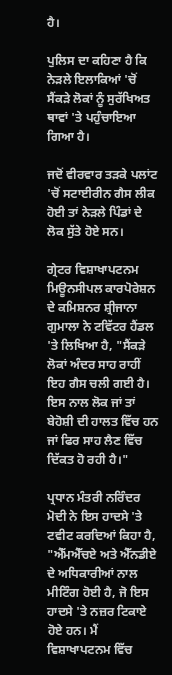ਹੈ।

ਪੁਲਿਸ ਦਾ ਕਹਿਣਾ ਹੈ ਕਿ ਨੇੜਲੇ ਇਲਾਕਿਆਂ 'ਚੋਂ ਸੈਂਕੜੇ ਲੋਕਾਂ ਨੂੰ ਸੁਰੱਖਿਅਤ ਥਾਵਾਂ 'ਤੇ ਪਹੁੰਚਾਇਆ ਗਿਆ ਹੈ।

ਜਦੋਂ ਵੀਰਵਾਰ ਤੜਕੇ ਪਲਾਂਟ 'ਚੋਂ ਸਟਾਈਰੀਨ ਗੈਸ ਲੀਕ ਹੋਈ ਤਾਂ ਨੇੜਲੇ ਪਿੰਡਾਂ ਦੇ ਲੋਕ ਸੁੱਤੇ ਹੋਏ ਸਨ।

ਗ੍ਰੇਟਰ ਵਿਸ਼ਾਖਾਪਟਨਮ ਮਿਊਨਸੀਪਲ ਕਾਰਪੋਰੇਸ਼ਨ ਦੇ ਕਮਿਸ਼ਨਰ ਸ਼੍ਰੀਜਾਨਾ ਗੁਮਾਲਾ ਨੇ ਟਵਿੱਟਰ ਹੈਂਡਲ 'ਤੇ ਲਿਖਿਆ ਹੈ, "ਸੈਂਕੜੇ ਲੋਕਾਂ ਅੰਦਰ ਸਾਹ ਰਾਹੀਂ ਇਹ ਗੈਸ ਚਲੀ ਗਈ ਹੈ। ਇਸ ਨਾਲ ਲੋਕ ਜਾਂ ਤਾਂ ਬੇਹੋਸ਼ੀ ਦੀ ਹਾਲਤ ਵਿੱਚ ਹਨ ਜਾਂ ਫਿਰ ਸਾਹ ਲੈਣ ਵਿੱਚ ਦਿੱਕਤ ਹੋ ਰਹੀ ਹੈ।"

ਪ੍ਰਧਾਨ ਮੰਤਰੀ ਨਰਿੰਦਰ ਮੋਦੀ ਨੇ ਇਸ ਹਾਦਸੇ 'ਤੇ ਟਵੀਟ ਕਰਦਿਆਂ ਕਿਹਾ ਹੈ, "ਐੱਮਐੱਚਏ ਅਤੇ ਐੱਨਡੀਏ ਦੇ ਅਧਿਕਾਰੀਆਂ ਨਾਲ ਮੀਟਿੰਗ ਹੋਈ ਹੈ, ਜੋ ਇਸ ਹਾਦਸੇ 'ਤੇ ਨਜ਼ਰ ਟਿਕਾਏ ਹੋਏ ਹਨ। ਮੈਂ ਵਿਸ਼ਾਖਾਪਟਨਮ ਵਿੱਚ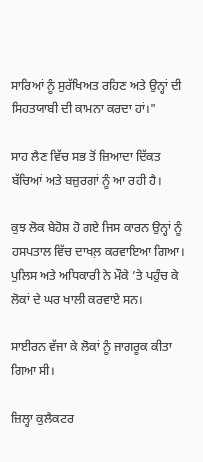ਸਾਰਿਆਂ ਨੂੰ ਸੁਰੱਖਿਅਤ ਰਹਿਣ ਅਤੇ ਉਨ੍ਹਾਂ ਦੀ ਸਿਹਤਯਾਬੀ ਦੀ ਕਾਮਨਾ ਕਰਦਾ ਹਾਂ।"

ਸਾਹ ਲੈਣ ਵਿੱਚ ਸਭ ਤੋਂ ਜ਼ਿਆਦਾ ਦਿੱਕਤ ਬੱਚਿਆਂ ਅਤੇ ਬਜ਼ੁਰਗਾਂ ਨੂੰ ਆ ਰਹੀ ਹੈ।

ਕੁਝ ਲੋਕ ਬੇਹੋਸ਼ ਹੋ ਗਏ ਜਿਸ ਕਾਰਨ ਉਨ੍ਹਾਂ ਨੂੰ ਹਸਪਤਾਲ ਵਿੱਚ ਦਾਖਲ਼ ਕਰਵਾਇਆ ਗਿਆ। ਪੁਲਿਸ ਅਤੇ ਅਧਿਕਾਰੀ ਨੇ ਮੌਕੇ ’ਤੇ ਪਹੁੰਚ ਕੇ ਲੋਕਾਂ ਦੇ ਘਰ ਖਾਲੀ ਕਰਵਾਏ ਸਨ।

ਸਾਈਰਨ ਵੱਜਾ ਕੇ ਲੋਕਾਂ ਨੂੰ ਜਾਗਰੂਕ ਕੀਤਾ ਗਿਆ ਸੀ।

ਜ਼ਿਲ੍ਹਾ ਕੁਲੈਕਟਰ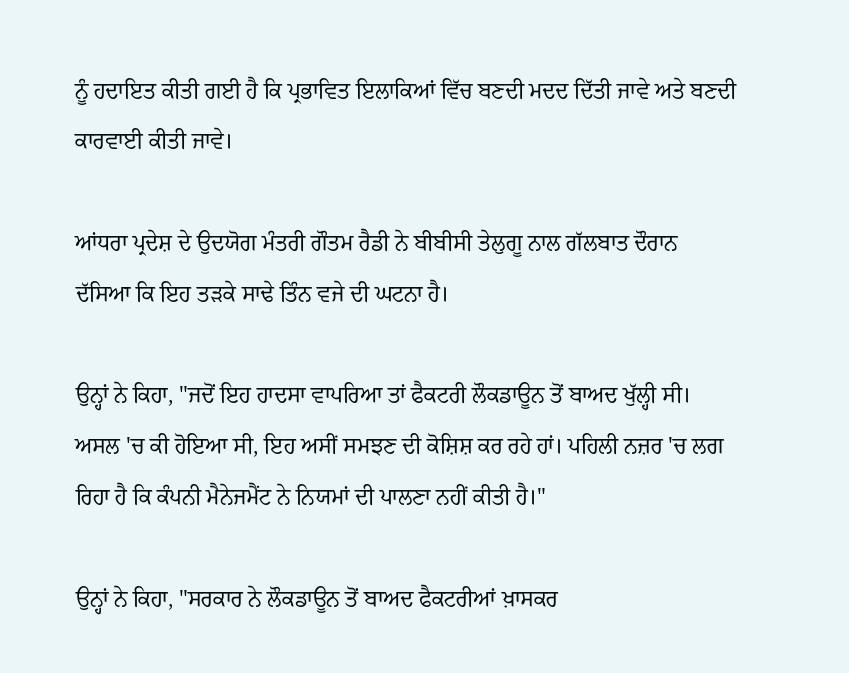ਨੂੰ ਹਦਾਇਤ ਕੀਤੀ ਗਈ ਹੈ ਕਿ ਪ੍ਰਭਾਵਿਤ ਇਲਾਕਿਆਂ ਵਿੱਚ ਬਣਦੀ ਮਦਦ ਦਿੱਤੀ ਜਾਵੇ ਅਤੇ ਬਣਦੀ ਕਾਰਵਾਈ ਕੀਤੀ ਜਾਵੇ।

ਆਂਧਰਾ ਪ੍ਰਦੇਸ਼ ਦੇ ਉਦਯੋਗ ਮੰਤਰੀ ਗੌਤਮ ਰੈਡੀ ਨੇ ਬੀਬੀਸੀ ਤੇਲੁਗੂ ਨਾਲ ਗੱਲਬਾਤ ਦੌਰਾਨ ਦੱਸਿਆ ਕਿ ਇਹ ਤੜਕੇ ਸਾਢੇ ਤਿੰਨ ਵਜੇ ਦੀ ਘਟਨਾ ਹੈ।

ਉਨ੍ਹਾਂ ਨੇ ਕਿਹਾ, "ਜਦੋਂ ਇਹ ਹਾਦਸਾ ਵਾਪਰਿਆ ਤਾਂ ਫੈਕਟਰੀ ਲੌਕਡਾਊਨ ਤੋਂ ਬਾਅਦ ਖੁੱਲ੍ਹੀ ਸੀ। ਅਸਲ 'ਚ ਕੀ ਹੋਇਆ ਸੀ, ਇਹ ਅਸੀਂ ਸਮਝਣ ਦੀ ਕੋਸ਼ਿਸ਼ ਕਰ ਰਹੇ ਹਾਂ। ਪਹਿਲੀ ਨਜ਼ਰ 'ਚ ਲਗ ਰਿਹਾ ਹੈ ਕਿ ਕੰਪਨੀ ਮੈਨੇਜਮੈਂਟ ਨੇ ਨਿਯਮਾਂ ਦੀ ਪਾਲਣਾ ਨਹੀਂ ਕੀਤੀ ਹੈ।"

ਉਨ੍ਹਾਂ ਨੇ ਕਿਹਾ, "ਸਰਕਾਰ ਨੇ ਲੌਕਡਾਊਨ ਤੋਂ ਬਾਅਦ ਫੈਕਟਰੀਆਂ ਖ਼ਾਸਕਰ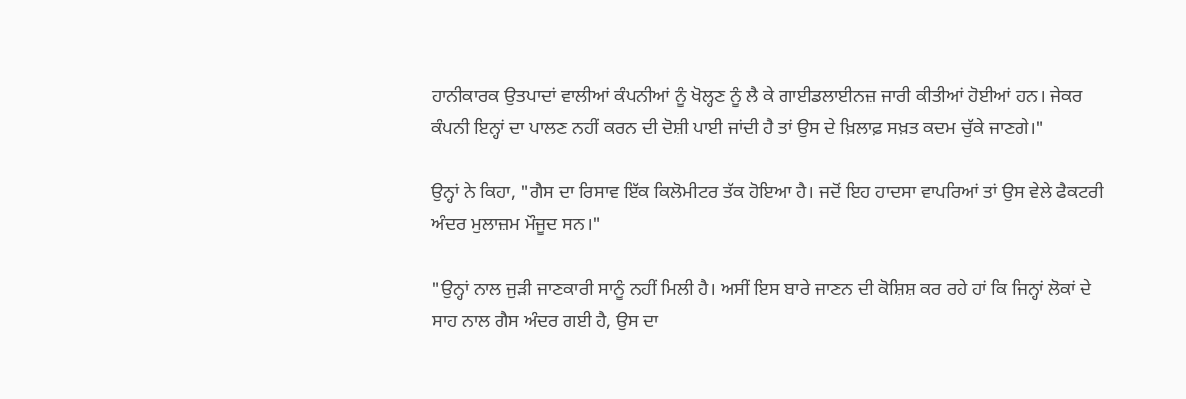ਹਾਨੀਕਾਰਕ ਉਤਪਾਦਾਂ ਵਾਲੀਆਂ ਕੰਪਨੀਆਂ ਨੂੰ ਖੋਲ੍ਹਣ ਨੂੰ ਲੈ ਕੇ ਗਾਈਡਲਾਈਨਜ਼ ਜਾਰੀ ਕੀਤੀਆਂ ਹੋਈਆਂ ਹਨ। ਜੇਕਰ ਕੰਪਨੀ ਇਨ੍ਹਾਂ ਦਾ ਪਾਲਣ ਨਹੀਂ ਕਰਨ ਦੀ ਦੋਸ਼ੀ ਪਾਈ ਜਾਂਦੀ ਹੈ ਤਾਂ ਉਸ ਦੇ ਖ਼ਿਲਾਫ਼ ਸਖ਼ਤ ਕਦਮ ਚੁੱਕੇ ਜਾਣਗੇ।"

ਉਨ੍ਹਾਂ ਨੇ ਕਿਹਾ, "ਗੈਸ ਦਾ ਰਿਸਾਵ ਇੱਕ ਕਿਲੋਮੀਟਰ ਤੱਕ ਹੋਇਆ ਹੈ। ਜਦੋਂ ਇਹ ਹਾਦਸਾ ਵਾਪਰਿਆਂ ਤਾਂ ਉਸ ਵੇਲੇ ਫੈਕਟਰੀ ਅੰਦਰ ਮੁਲਾਜ਼ਮ ਮੌਜੂਦ ਸਨ।"

"ਉਨ੍ਹਾਂ ਨਾਲ ਜੁੜੀ ਜਾਣਕਾਰੀ ਸਾਨੂੰ ਨਹੀਂ ਮਿਲੀ ਹੈ। ਅਸੀਂ ਇਸ ਬਾਰੇ ਜਾਣਨ ਦੀ ਕੋਸ਼ਿਸ਼ ਕਰ ਰਹੇ ਹਾਂ ਕਿ ਜਿਨ੍ਹਾਂ ਲੋਕਾਂ ਦੇ ਸਾਹ ਨਾਲ ਗੈਸ ਅੰਦਰ ਗਈ ਹੈ, ਉਸ ਦਾ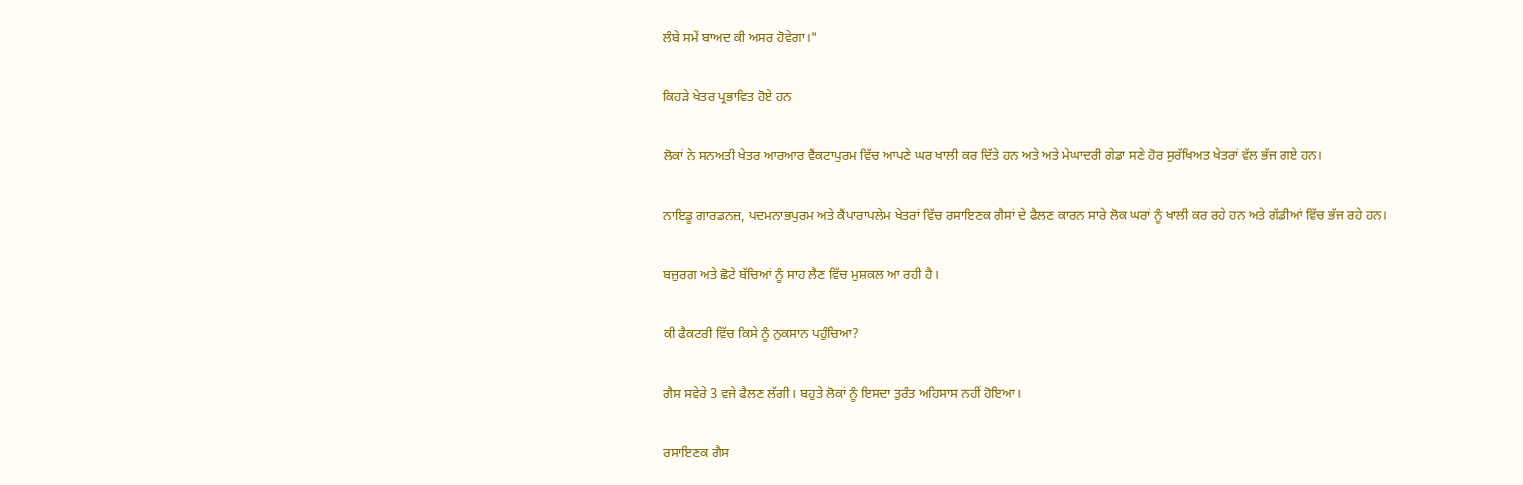ਲੰਬੇ ਸਮੇਂ ਬਾਅਦ ਕੀ ਅਸਰ ਹੋਵੇਗਾ।"

ਕਿਹੜੇ ਖੇਤਰ ਪ੍ਰਭਾਵਿਤ ਹੋਏ ਹਨ

ਲੋਕਾਂ ਨੇ ਸਨਅਤੀ ਖੇਤਰ ਆਰਆਰ ਵੈਂਕਟਾਪੁਰਮ ਵਿੱਚ ਆਪਣੇ ਘਰ ਖਾਲੀ ਕਰ ਦਿੱਤੇ ਹਨ ਅਤੇ ਅਤੇ ਮੇਘਾਦਰੀ ਗੇਡਾ ਸਣੇ ਹੋਰ ਸੁਰੱਖਿਅਤ ਖੇਤਰਾਂ ਵੱਲ ਭੱਜ ਗਏ ਹਨ।

ਨਾਇਡੂ ਗਾਰਡਨਜ਼, ਪਦਮਨਾਭਪੁਰਮ ਅਤੇ ਕੈਂਪਾਰਾਪਲੇਮ ਖੇਤਰਾਂ ਵਿੱਚ ਰਸਾਇਣਕ ਗੈਸਾਂ ਦੇ ਫੈਲਣ ਕਾਰਨ ਸਾਰੇ ਲੋਕ ਘਰਾਂ ਨੂੰ ਖਾਲੀ ਕਰ ਰਹੇ ਹਨ ਅਤੇ ਗੱਡੀਆਂ ਵਿੱਚ ਭੱਜ ਰਹੇ ਹਨ।

ਬਜ਼ੁਰਗ ਅਤੇ ਛੋਟੇ ਬੱਚਿਆਂ ਨੂੰ ਸਾਹ ਲੈਣ ਵਿੱਚ ਮੁਸ਼ਕਲ ਆ ਰਹੀ ਹੈ।

ਕੀ ਫੈਕਟਰੀ ਵਿੱਚ ਕਿਸੇ ਨੂੰ ਨੁਕਸਾਨ ਪਹੁੰਚਿਆ?

ਗੈਸ ਸਵੇਰੇ 3 ਵਜੇ ਫੈਲਣ ਲੱਗੀ। ਬਹੁਤੇ ਲੋਕਾਂ ਨੂੰ ਇਸਦਾ ਤੁਰੰਤ ਅਹਿਸਾਸ ਨਹੀਂ ਹੋਇਆ।

ਰਸਾਇਣਕ ਗੈਸ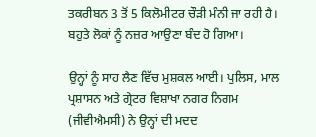ਤਕਰੀਬਨ 3 ਤੋਂ 5 ਕਿਲੋਮੀਟਰ ਚੌੜੀ ਮੰਨੀ ਜਾ ਰਹੀ ਹੈ। ਬਹੁਤੇ ਲੋਕਾਂ ਨੂੰ ਨਜ਼ਰ ਆਉਣਾ ਬੰਦ ਹੋ ਗਿਆ।

ਉਨ੍ਹਾਂ ਨੂੰ ਸਾਹ ਲੈਣ ਵਿੱਚ ਮੁਸ਼ਕਲ ਆਈ। ਪੁਲਿਸ, ਮਾਲ ਪ੍ਰਸ਼ਾਸਨ ਅਤੇ ਗ੍ਰੇਟਰ ਵਿਸ਼ਾਖਾ ਨਗਰ ਨਿਗਮ (ਜੀਵੀਐਮਸੀ) ਨੇ ਉਨ੍ਹਾਂ ਦੀ ਮਦਦ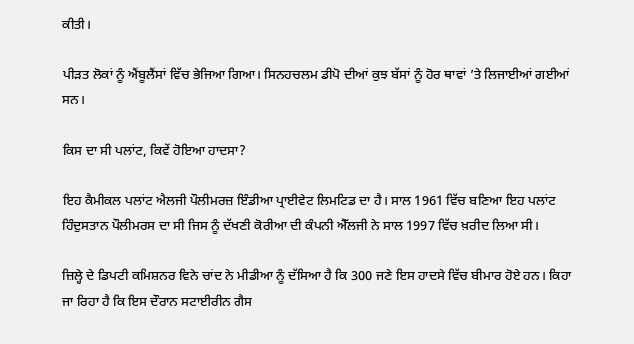ਕੀਤੀ।

ਪੀੜਤ ਲੋਕਾਂ ਨੂੰ ਐਂਬੂਲੈਂਸਾਂ ਵਿੱਚ ਭੇਜਿਆ ਗਿਆ। ਸਿਨਹਚਲਮ ਡੀਪੋ ਦੀਆਂ ਕੁਝ ਬੱਸਾਂ ਨੂੰ ਹੋਰ ਥਾਵਾਂ ’ਤੇ ਲਿਜਾਈਆਂ ਗਈਆਂ ਸਨ।

ਕਿਸ ਦਾ ਸੀ ਪਲਾਂਟ, ਕਿਵੇਂ ਹੋਇਆ ਹਾਦਸਾ?

ਇਹ ਕੈਮੀਕਲ ਪਲਾਂਟ ਐਲਜੀ ਪੌਲੀਮਰਜ਼ ਇੰਡੀਆ ਪ੍ਰਾਈਵੇਟ ਲਿਮਟਿਡ ਦਾ ਹੈ। ਸਾਲ 1961 ਵਿੱਚ ਬਣਿਆ ਇਹ ਪਲਾਂਟ ਹਿੰਦੁਸਤਾਨ ਪੌਲੀਮਰਸ ਦਾ ਸੀ ਜਿਸ ਨੂੰ ਦੱਖਣੀ ਕੋਰੀਆ ਦੀ ਕੰਪਨੀ ਐੱਲਜੀ ਨੇ ਸਾਲ 1997 ਵਿੱਚ ਖ਼ਰੀਦ ਲਿਆ ਸੀ।

ਜ਼ਿਲ੍ਹੇ ਦੇ ਡਿਪਟੀ ਕਮਿਸ਼ਨਰ ਵਿਨੇ ਚਾਂਦ ਨੇ ਮੀਡੀਆ ਨੂੰ ਦੱਸਿਆ ਹੈ ਕਿ 300 ਜਣੇ ਇਸ ਹਾਦਸੇ ਵਿੱਚ ਬੀਮਾਰ ਹੋਏ ਹਨ। ਕਿਹਾ ਜਾ ਰਿਹਾ ਹੈ ਕਿ ਇਸ ਦੌਰਾਨ ਸਟਾਈਰੀਨ ਗੈਸ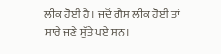ਲੀਕ ਹੋਈ ਹੈ। ਜਦੋਂ ਗੈਸ ਲੀਕ ਹੋਈ ਤਾਂ ਸਾਰੇ ਜਣੇ ਸੁੱਤੇ ਪਏ ਸਨ।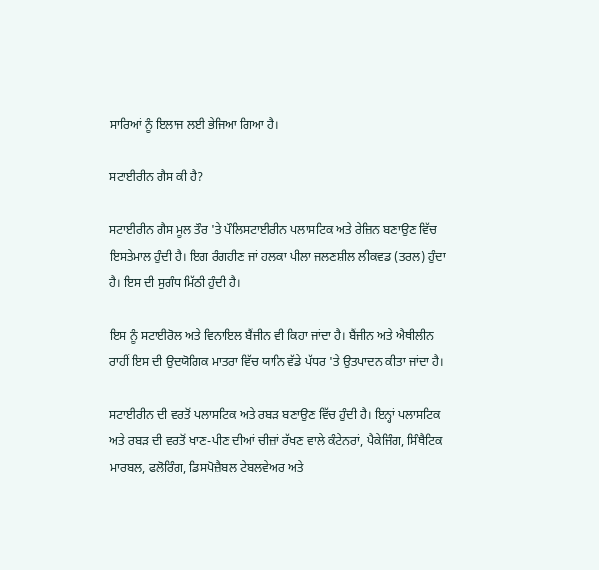ਸਾਰਿਆਂ ਨੂੰ ਇਲਾਜ ਲਈ ਭੇਜਿਆ ਗਿਆ ਹੈ।

ਸਟਾਈਰੀਨ ਗੈਸ ਕੀ ਹੈ?

ਸਟਾਈਰੀਨ ਗੈਸ ਮੂਲ ਤੌਰ 'ਤੇ ਪੌਲਿਸਟਾਈਰੀਨ ਪਲਾਸਟਿਕ ਅਤੇ ਰੇਜ਼ਿਨ ਬਣਾਉਣ ਵਿੱਚ ਇਸਤੇਮਾਲ ਹੁੰਦੀ ਹੈ। ਇਗ ਰੰਗਹੀਣ ਜਾਂ ਹਲਕਾ ਪੀਲਾ ਜਲਣਸ਼ੀਲ ਲੀਕਵਡ (ਤਰਲ) ਹੁੰਦਾ ਹੈ। ਇਸ ਦੀ ਸੁਗੰਧ ਮਿੱਠੀ ਹੁੰਦੀ ਹੈ।

ਇਸ ਨੂੰ ਸਟਾਈਰੋਲ ਅਤੇ ਵਿਨਾਇਲ ਬੈਂਜੀਨ ਵੀ ਕਿਹਾ ਜਾਂਦਾ ਹੈ। ਬੈਂਜੀਨ ਅਤੇ ਐਥੀਲੀਨ ਰਾਹੀਂ ਇਸ ਦੀ ਉਦਯੋਗਿਕ ਮਾਤਰਾ ਵਿੱਚ ਯਾਨਿ ਵੱਡੇ ਪੱਧਰ 'ਤੇ ਉਤਪਾਦਨ ਕੀਤਾ ਜਾਂਦਾ ਹੈ।

ਸਟਾਈਰੀਨ ਦੀ ਵਰਤੋਂ ਪਲਾਸਟਿਕ ਅਤੇ ਰਬੜ ਬਣਾਉਣ ਵਿੱਚ ਹੁੰਦੀ ਹੈ। ਇਨ੍ਹਾਂ ਪਲਾਸਟਿਕ ਅਤੇ ਰਬੜ ਦੀ ਵਰਤੋਂ ਖਾਣ-ਪੀਣ ਦੀਆਂ ਚੀਜ਼ਾਂ ਰੱਖਣ ਵਾਲੇ ਕੰਟੇਨਰਾਂ, ਪੈਕੇਜਿੰਗ, ਸਿੰਥੈਟਿਕ ਮਾਰਬਲ, ਫਲੋਰਿੰਗ, ਡਿਸਪੋਜ਼ੈਬਲ ਟੇਬਲਵੇਅਰ ਅਤੇ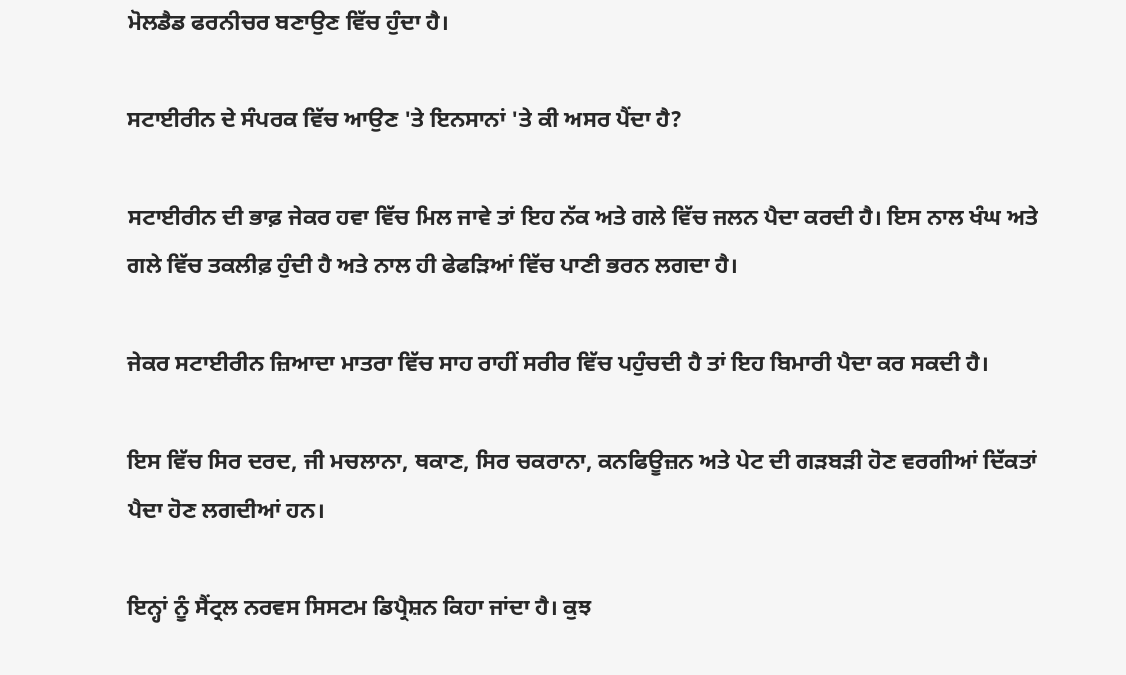ਮੋਲਡੈਡ ਫਰਨੀਚਰ ਬਣਾਉਣ ਵਿੱਚ ਹੁੰਦਾ ਹੈ।

ਸਟਾਈਰੀਨ ਦੇ ਸੰਪਰਕ ਵਿੱਚ ਆਉਣ 'ਤੇ ਇਨਸਾਨਾਂ 'ਤੇ ਕੀ ਅਸਰ ਪੈਂਦਾ ਹੈ?

ਸਟਾਈਰੀਨ ਦੀ ਭਾਫ਼ ਜੇਕਰ ਹਵਾ ਵਿੱਚ ਮਿਲ ਜਾਵੇ ਤਾਂ ਇਹ ਨੱਕ ਅਤੇ ਗਲੇ ਵਿੱਚ ਜਲਨ ਪੈਦਾ ਕਰਦੀ ਹੈ। ਇਸ ਨਾਲ ਖੰਘ ਅਤੇ ਗਲੇ ਵਿੱਚ ਤਕਲੀਫ਼ ਹੁੰਦੀ ਹੈ ਅਤੇ ਨਾਲ ਹੀ ਫੇਫੜਿਆਂ ਵਿੱਚ ਪਾਣੀ ਭਰਨ ਲਗਦਾ ਹੈ।

ਜੇਕਰ ਸਟਾਈਰੀਨ ਜ਼ਿਆਦਾ ਮਾਤਰਾ ਵਿੱਚ ਸਾਹ ਰਾਹੀਂ ਸਰੀਰ ਵਿੱਚ ਪਹੁੰਚਦੀ ਹੈ ਤਾਂ ਇਹ ਬਿਮਾਰੀ ਪੈਦਾ ਕਰ ਸਕਦੀ ਹੈ।

ਇਸ ਵਿੱਚ ਸਿਰ ਦਰਦ, ਜੀ ਮਚਲਾਨਾ, ਥਕਾਣ, ਸਿਰ ਚਕਰਾਨਾ, ਕਨਫਿਊਜ਼ਨ ਅਤੇ ਪੇਟ ਦੀ ਗੜਬੜੀ ਹੋਣ ਵਰਗੀਆਂ ਦਿੱਕਤਾਂ ਪੈਦਾ ਹੋਣ ਲਗਦੀਆਂ ਹਨ।

ਇਨ੍ਹਾਂ ਨੂੰ ਸੈਂਟ੍ਰਲ ਨਰਵਸ ਸਿਸਟਮ ਡਿਪ੍ਰੈਸ਼ਨ ਕਿਹਾ ਜਾਂਦਾ ਹੈ। ਕੁਝ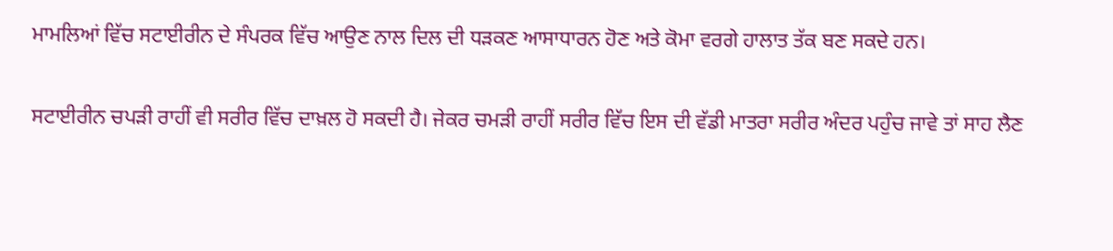ਮਾਮਲਿਆਂ ਵਿੱਚ ਸਟਾਈਰੀਨ ਦੇ ਸੰਪਰਕ ਵਿੱਚ ਆਉਣ ਨਾਲ ਦਿਲ ਦੀ ਧੜਕਣ ਆਸਾਧਾਰਨ ਹੋਣ ਅਤੇ ਕੋਮਾ ਵਰਗੇ ਹਾਲਾਤ ਤੱਕ ਬਣ ਸਕਦੇ ਹਨ।

ਸਟਾਈਰੀਨ ਚਪੜੀ ਰਾਹੀਂ ਵੀ ਸਰੀਰ ਵਿੱਚ ਦਾਖ਼ਲ ਹੋ ਸਕਦੀ ਹੈ। ਜੇਕਰ ਚਮੜੀ ਰਾਹੀਂ ਸਰੀਰ ਵਿੱਚ ਇਸ ਦੀ ਵੱਡੀ ਮਾਤਰਾ ਸਰੀਰ ਅੰਦਰ ਪਹੁੰਚ ਜਾਵੇ ਤਾਂ ਸਾਹ ਲੈਣ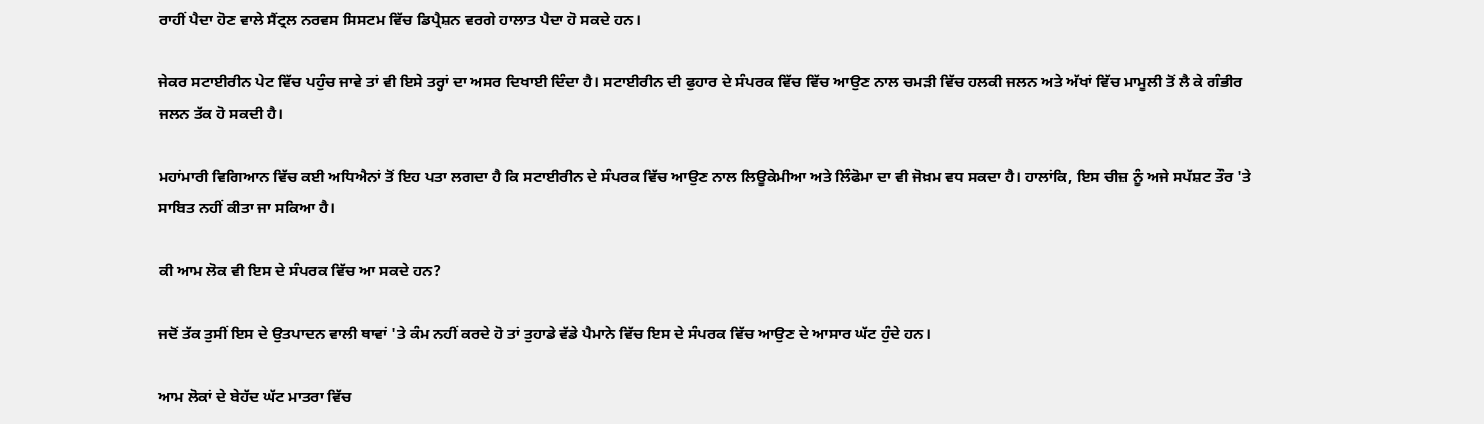ਰਾਹੀਂ ਪੈਦਾ ਹੋਣ ਵਾਲੇ ਸੈਂਟ੍ਰਲ ਨਰਵਸ ਸਿਸਟਮ ਵਿੱਚ ਡਿਪ੍ਰੈਸ਼ਨ ਵਰਗੇ ਹਾਲਾਤ ਪੈਦਾ ਹੋ ਸਕਦੇ ਹਨ।

ਜੇਕਰ ਸਟਾਈਰੀਨ ਪੇਟ ਵਿੱਚ ਪਹੁੰਚ ਜਾਵੇ ਤਾਂ ਵੀ ਇਸੇ ਤਰ੍ਹਾਂ ਦਾ ਅਸਰ ਦਿਖਾਈ ਦਿੰਦਾ ਹੈ। ਸਟਾਈਰੀਨ ਦੀ ਫੁਹਾਰ ਦੇ ਸੰਪਰਕ ਵਿੱਚ ਵਿੱਚ ਆਉਣ ਨਾਲ ਚਮੜੀ ਵਿੱਚ ਹਲਕੀ ਜਲਨ ਅਤੇ ਅੱਖਾਂ ਵਿੱਚ ਮਾਮੂਲੀ ਤੋਂ ਲੈ ਕੇ ਗੰਭੀਰ ਜਲਨ ਤੱਕ ਹੋ ਸਕਦੀ ਹੈ।

ਮਹਾਂਮਾਰੀ ਵਿਗਿਆਨ ਵਿੱਚ ਕਈ ਅਧਿਐਨਾਂ ਤੋਂ ਇਹ ਪਤਾ ਲਗਦਾ ਹੈ ਕਿ ਸਟਾਈਰੀਨ ਦੇ ਸੰਪਰਕ ਵਿੱਚ ਆਉਣ ਨਾਲ ਲਿਊਕੇਮੀਆ ਅਤੇ ਲਿੰਫੋਮਾ ਦਾ ਵੀ ਜੋਖ਼ਮ ਵਧ ਸਕਦਾ ਹੈ। ਹਾਲਾਂਕਿ, ਇਸ ਚੀਜ਼ ਨੂੰ ਅਜੇ ਸਪੱਸ਼ਟ ਤੌਰ 'ਤੇ ਸਾਬਿਤ ਨਹੀਂ ਕੀਤਾ ਜਾ ਸਕਿਆ ਹੈ।

ਕੀ ਆਮ ਲੋਕ ਵੀ ਇਸ ਦੇ ਸੰਪਰਕ ਵਿੱਚ ਆ ਸਕਦੇ ਹਨ?

ਜਦੋਂ ਤੱਕ ਤੁਸੀਂ ਇਸ ਦੇ ਉਤਪਾਦਨ ਵਾਲੀ ਥਾਵਾਂ 'ਤੇ ਕੰਮ ਨਹੀਂ ਕਰਦੇ ਹੋ ਤਾਂ ਤੁਹਾਡੇ ਵੱਡੇ ਪੈਮਾਨੇ ਵਿੱਚ ਇਸ ਦੇ ਸੰਪਰਕ ਵਿੱਚ ਆਉਣ ਦੇ ਆਸਾਰ ਘੱਟ ਹੁੰਦੇ ਹਨ।

ਆਮ ਲੋਕਾਂ ਦੇ ਬੇਹੱਦ ਘੱਟ ਮਾਤਰਾ ਵਿੱਚ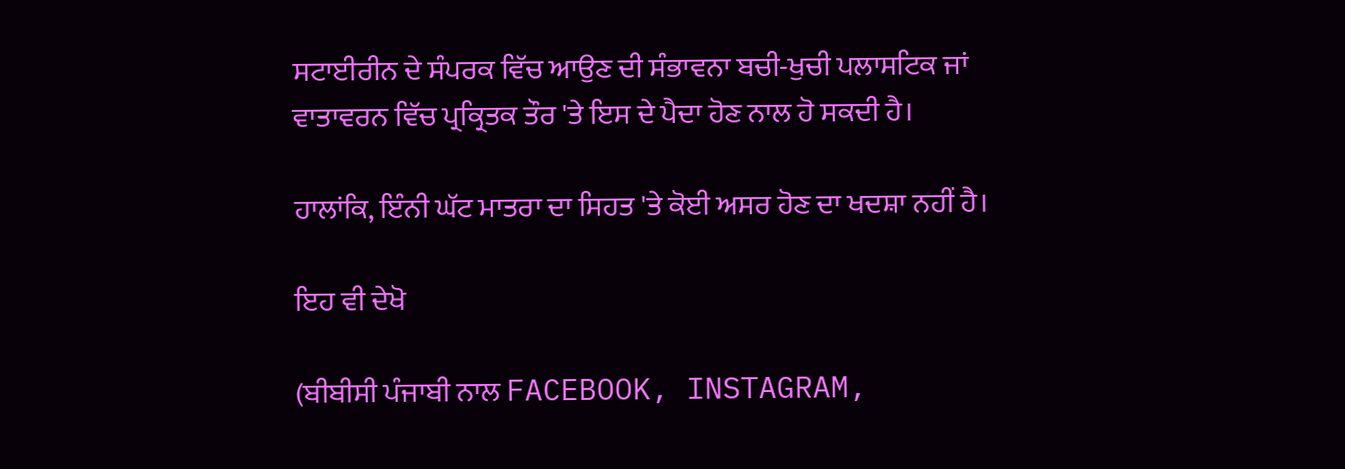ਸਟਾਈਰੀਨ ਦੇ ਸੰਪਰਕ ਵਿੱਚ ਆਉਣ ਦੀ ਸੰਭਾਵਨਾ ਬਚੀ-ਖੁਚੀ ਪਲਾਸਟਿਕ ਜਾਂ ਵਾਤਾਵਰਨ ਵਿੱਚ ਪ੍ਰਕ੍ਰਿਤਕ ਤੌਰ 'ਤੇ ਇਸ ਦੇ ਪੈਦਾ ਹੋਣ ਨਾਲ ਹੋ ਸਕਦੀ ਹੈ।

ਹਾਲਾਂਕਿ, ਇੰਨੀ ਘੱਟ ਮਾਤਰਾ ਦਾ ਸਿਹਤ 'ਤੇ ਕੋਈ ਅਸਰ ਹੋਣ ਦਾ ਖਦਸ਼ਾ ਨਹੀਂ ਹੈ।

ਇਹ ਵੀ ਦੇਖੋ

(ਬੀਬੀਸੀ ਪੰਜਾਬੀ ਨਾਲ FACEBOOK, INSTAGRAM,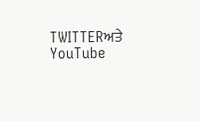TWITTERਅਤੇ YouTube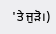'ਤੇ ਜੁੜੋ।)